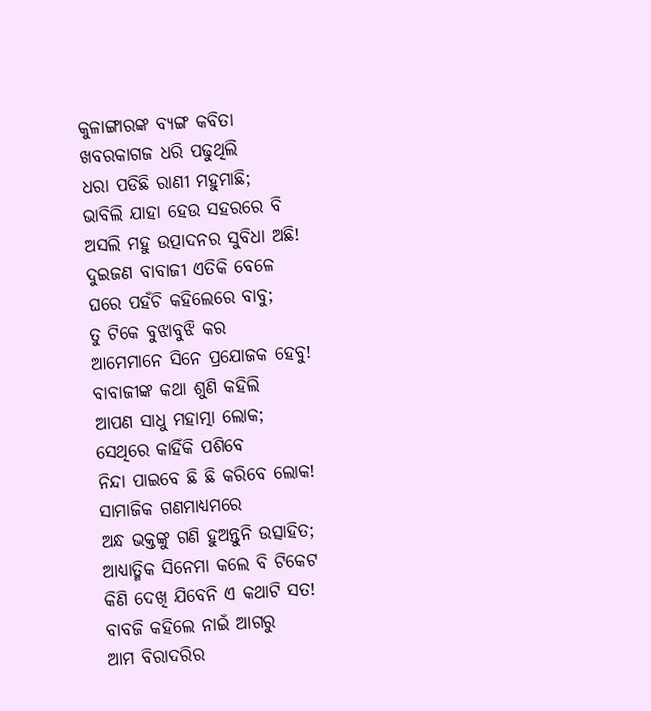କୁଳାଙ୍ଗାରଙ୍କ ବ୍ୟଙ୍ଗ କବିତା
ଖବରକାଗଜ ଧରି ପଢୁଥିଲି
ଧରା ପଡିଛି ରାଣୀ ମହୁମାଛି;
ଭାବିଲି ଯାହା ହେଉ ସହରରେ ବି
ଅସଲି ମହୁ ଉତ୍ପାଦନର ସୁବିଧା ଅଛି!
ଦୁଇଜଣ ବାବାଜୀ ଏତିକି ବେଳେ
ଘରେ ପହଁଚି କହିଲେରେ ବାବୁ;
ତୁ ଟିକେ ବୁଝାବୁଝି କର
ଆମେମାନେ ସିନେ ପ୍ରଯୋଜକ ହେବୁ!
ବାବାଜୀଙ୍କ କଥା ଶୁଣି କହିଲି
ଆପଣ ସାଧୁ ମହାତ୍ମା ଲୋକ;
ସେଥିରେ କାହିଁକି ପଶିବେ
ନିନ୍ଦା ପାଇବେ ଛି ଛି କରିବେ ଲୋକ!
ସାମାଜିକ ଗଣମାଧ୍ୟମରେ
ଅନ୍ଧ ଭକ୍ତଙ୍କୁ ଗଣି ହୁଅନ୍ତୁନି ଉତ୍ସାହିତ;
ଆଧ୍ୟାତ୍ମିକ ସିନେମା କଲେ ବି ଟିକେଟ
କିଣି ଦେଖି ଯିବେନି ଏ କଥାଟି ସତ!
ବାବଜି କହିଲେ ନାଇଁ ଆଗରୁ
ଆମ ବିରାଦରିର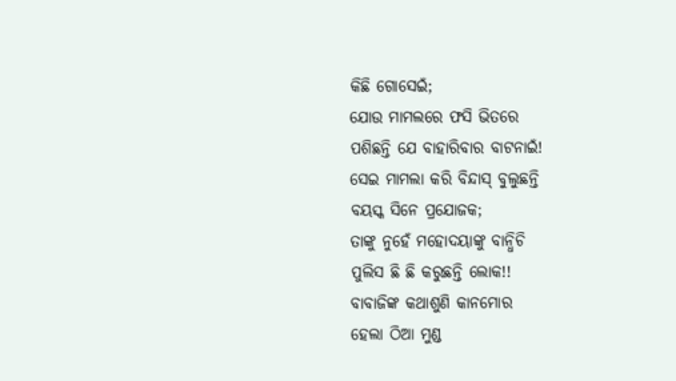କିଛି ଗୋସେଇଁ;
ଯୋଉ ମାମଲରେ ଫସି ଭିତରେ
ପଶିଛନ୍ତି ଯେ ବାହାରିବାର ବାଟନାଇଁ!
ସେଇ ମାମଲା କରି ବିନ୍ଦାସ୍ ବୁଲୁଛନ୍ତି
ବୟସ୍କ ସିନେ ପ୍ରଯୋଜକ;
ତାଙ୍କୁ ନୁହେଁ ମହୋଦୟାଙ୍କୁ ବାନ୍ଧିଚି
ପୁଲିସ ଛି ଛି କରୁଛନ୍ତି ଲୋକ!!
ବାବାଜିଙ୍କ କଥାଶୁଣି କାନମୋର
ହେଲା ଠିଆ ମୁଣ୍ଡ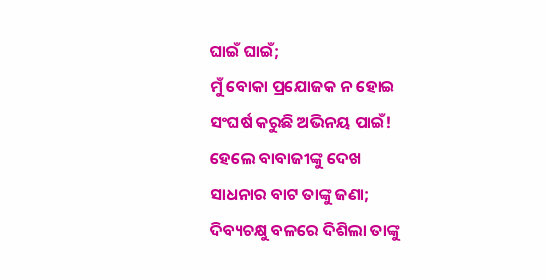ଘାଇଁ ଘାଇଁ;
ମୁଁ ବୋକା ପ୍ରଯୋଜକ ନ ହୋଇ
ସଂଘର୍ଷ କରୁଛି ଅଭିନୟ ପାଇଁ!
ହେଲେ ବାବାଜୀଙ୍କୁ ଦେଖ
ସାଧନାର ବାଟ ତାଙ୍କୁ ଜଣା;
ଦିବ୍ୟଚକ୍ଷୁ ବଳରେ ଦିଶିଲା ତାଙ୍କୁ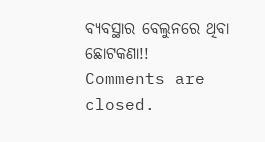ବ୍ୟବସ୍ଥାର ବେଲୁନରେ ଥିବା ଛୋଟକଣା!!
Comments are closed.